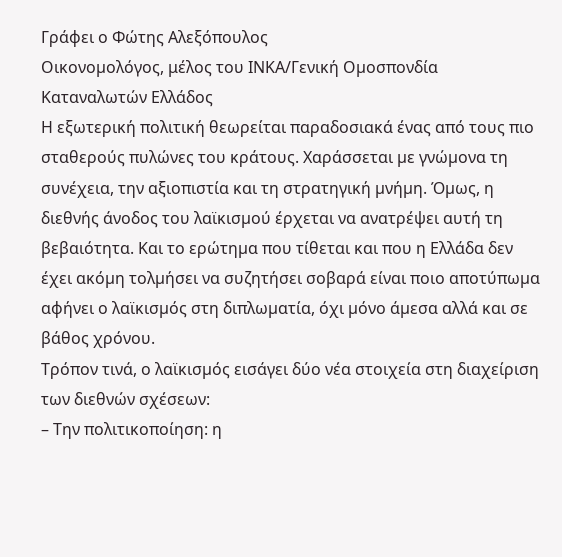Γράφει ο Φώτης Αλεξόπουλος
Οικονοµολόγος, μέλος του ΙΝΚΑ/Γενική Οµοσπονδία Καταναλωτών Ελλάδος
Η εξωτερική πολιτική θεωρείται παραδοσιακά ένας από τους πιο σταθερούς πυλώνες του κράτους. Χαράσσεται µε γνώµονα τη συνέχεια, την αξιοπιστία και τη στρατηγική µνήµη. Όµως, η διεθνής άνοδος του λαϊκισµού έρχεται να ανατρέψει αυτή τη βεβαιότητα. Και το ερώτηµα που τίθεται και που η Ελλάδα δεν έχει ακόµη τολµήσει να συζητήσει σοβαρά είναι ποιο αποτύπωµα αφήνει ο λαϊκισµός στη διπλωµατία, όχι µόνο άµεσα αλλά και σε βάθος χρόνου.
Τρόπον τινά, ο λαϊκισµός εισάγει δύο νέα στοιχεία στη διαχείριση των διεθνών σχέσεων:
– Την πολιτικοποίηση: η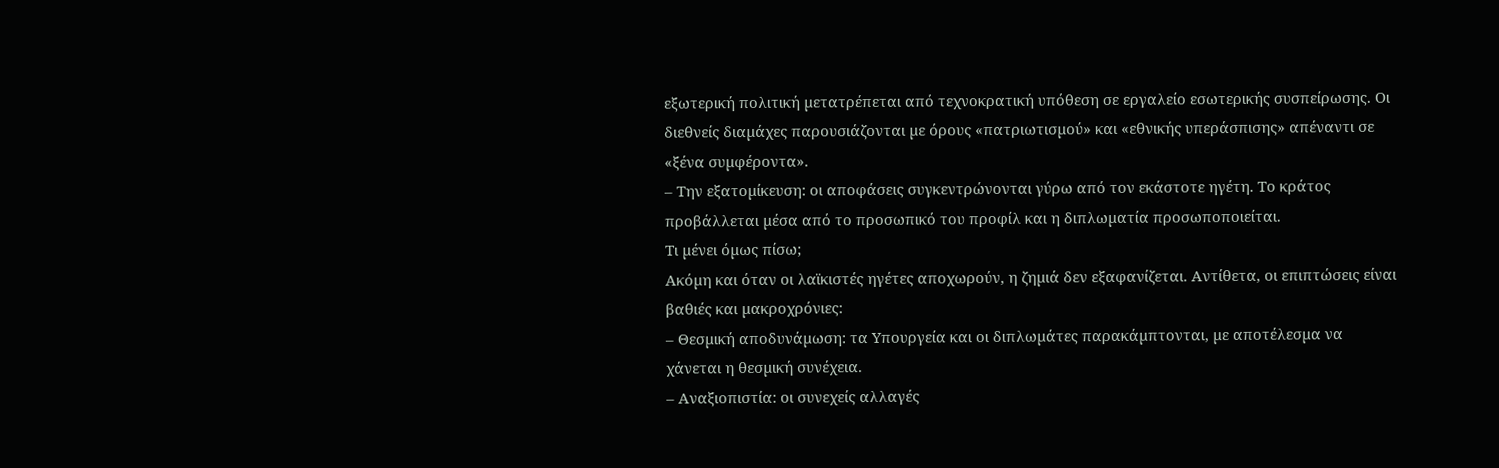εξωτερική πολιτική µετατρέπεται από τεχνοκρατική υπόθεση σε εργαλείο εσωτερικής συσπείρωσης. Οι διεθνείς διαµάχες παρουσιάζονται µε όρους «πατριωτισµού» και «εθνικής υπεράσπισης» απέναντι σε «ξένα συµφέροντα».
– Την εξατοµίκευση: οι αποφάσεις συγκεντρώνονται γύρω από τον εκάστοτε ηγέτη. Το κράτος προβάλλεται µέσα από το προσωπικό του προφίλ και η διπλωµατία προσωποποιείται.
Τι µένει όµως πίσω;
Ακόµη και όταν οι λαϊκιστές ηγέτες αποχωρούν, η ζηµιά δεν εξαφανίζεται. Αντίθετα, οι επιπτώσεις είναι βαθιές και µακροχρόνιες:
– Θεσµική αποδυνάµωση: τα Υπουργεία και οι διπλωµάτες παρακάµπτονται, µε αποτέλεσµα να χάνεται η θεσµική συνέχεια.
– Αναξιοπιστία: οι συνεχείς αλλαγές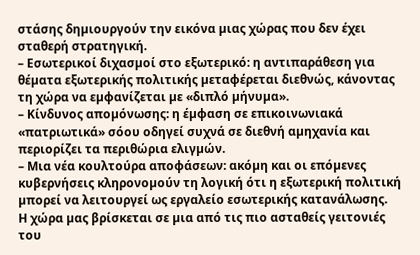στάσης δηµιουργούν την εικόνα µιας χώρας που δεν έχει σταθερή στρατηγική.
– Εσωτερικοί διχασµοί στο εξωτερικό: η αντιπαράθεση για θέµατα εξωτερικής πολιτικής µεταφέρεται διεθνώς, κάνοντας τη χώρα να εµφανίζεται µε «διπλό µήνυµα».
– Κίνδυνος αποµόνωσης: η έµφαση σε επικοινωνιακά «πατριωτικά» σόου οδηγεί συχνά σε διεθνή αµηχανία και περιορίζει τα περιθώρια ελιγµών.
– Μια νέα κουλτούρα αποφάσεων: ακόµη και οι επόµενες κυβερνήσεις κληρονοµούν τη λογική ότι η εξωτερική πολιτική µπορεί να λειτουργεί ως εργαλείο εσωτερικής κατανάλωσης.
Η χώρα µας βρίσκεται σε µια από τις πιο ασταθείς γειτονιές του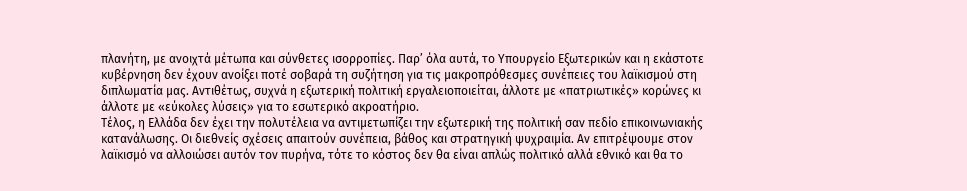πλανήτη, µε ανοιχτά µέτωπα και σύνθετες ισορροπίες. Παρ’ όλα αυτά, το Υπουργείο Εξωτερικών και η εκάστοτε κυβέρνηση δεν έχουν ανοίξει ποτέ σοβαρά τη συζήτηση για τις µακροπρόθεσµες συνέπειες του λαϊκισµού στη διπλωµατία µας. Αντιθέτως, συχνά η εξωτερική πολιτική εργαλειοποιείται, άλλοτε µε «πατριωτικές» κορώνες κι άλλοτε µε «εύκολες λύσεις» για το εσωτερικό ακροατήριο.
Τέλος, η Ελλάδα δεν έχει την πολυτέλεια να αντιµετωπίζει την εξωτερική της πολιτική σαν πεδίο επικοινωνιακής κατανάλωσης. Οι διεθνείς σχέσεις απαιτούν συνέπεια, βάθος και στρατηγική ψυχραιµία. Αν επιτρέψουµε στον λαϊκισµό να αλλοιώσει αυτόν τον πυρήνα, τότε το κόστος δεν θα είναι απλώς πολιτικό αλλά εθνικό και θα το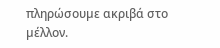πληρώσουµε ακριβά στο µέλλον.